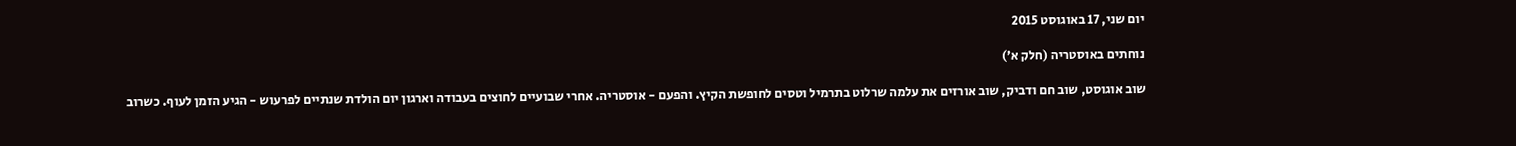יום שני, 17 באוגוסט 2015

נוחתים באוסטריה (חלק א׳)

שוב אוגוסט, שוב חם ודביק, שוב אורזים את עלמה שרלוט בתרמיל וטסים לחופשת הקיץ. והפעם - אוסטריה. אחרי שבועיים לחוצים בעבודה וארגון יום הולדת שנתיים לפרעוש - הגיע הזמן לעוף. כשרוב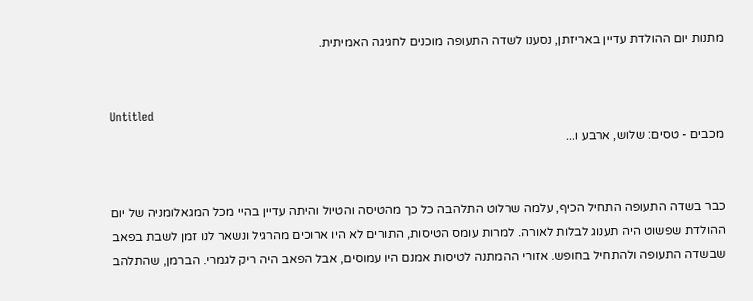מתנות יום ההולדת עדיין באריזתן, נסענו לשדה התעופה מוכנים לחגיגה האמיתית.


Untitled
מכבים - טסים: שלוש, ארבע ו...


כבר בשדה התעופה התחיל הכיף, עלמה שרלוט התלהבה כל כך מהטיסה והטיול והיתה עדיין בהיי מכל המגאלומניה של יום ההולדת שפשוט היה תענוג לבלות לאורה. למרות עומס הטיסות, התורים לא היו ארוכים מהרגיל ונשאר לנו זמן לשבת בפאב שבשדה התעופה ולהתחיל בחופש. אזורי ההמתנה לטיסות אמנם היו עמוסים, אבל הפאב היה ריק לגמרי. הברמן, שהתלהב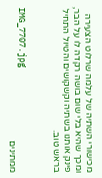מכישורי השתיה של עלמה שרלוט הצעירה ומכך שהיא בלי שום בושה רקדה לו על הבר, פינק אותנו בשתיה וקשקושים והטיול התחיל בראש טוב.


IMG_7707.jpg
ממתינים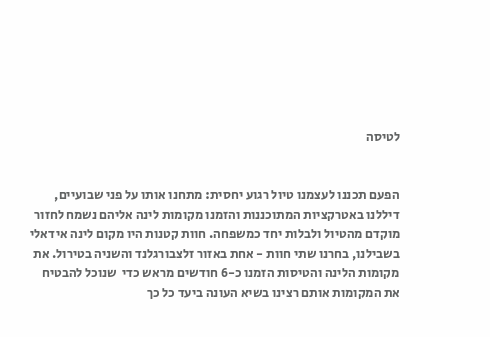לטיסה


הפעם תכננו לעצמנו טיול רגוע יחסית: מתחנו אותו על פני שבועיים, דיללנו באטרקציות המתוכננות והזמנו מקומות לינה אליהם נשמח לחזור מוקדם מהטיול ולבלות יחד כמשפחה. חוות קטנות היו מקום לינה אידאלי בשבילנו, בחרנו שתי חוות - אחת באזור זלצבורגלנד והשניה בטירול. את מקומות הלינה והטיסות הזמנו כ-6 חודשים מראש כדי  שנוכל להבטיח את המקומות אותם רצינו בשיא העונה ביעד כל כך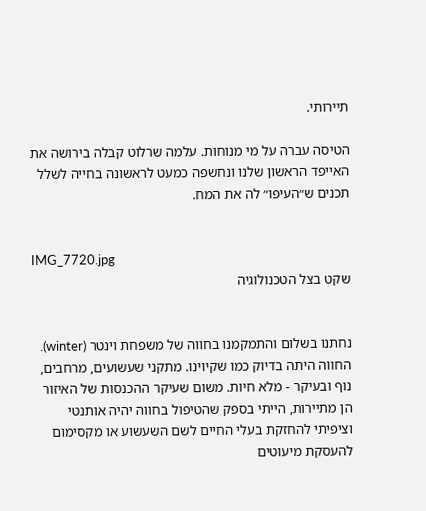תיירותי.

הטיסה עברה על מי מנוחות. עלמה שרלוט קבלה בירושה את האייפד הראשון שלנו ונחשפה כמעט לראשונה בחייה לשלל תכנים ש״העיפו״ לה את המח.


IMG_7720.jpg
שקט בצל הטכנולוגיה


נחתנו בשלום והתמקמנו בחווה של משפחת וינטר (winter). החווה היתה בדיוק כמו שקיוינו. מתקני שעשועים, מרחבים, נוף ובעיקר - מלא חיות. משום שעיקר ההכנסות של האיזור הן מתיירות, הייתי בספק שהטיפול בחווה יהיה אותנטי וציפיתי להחזקת בעלי החיים לשם השעשוע או מקסימום להעסקת מיעוטים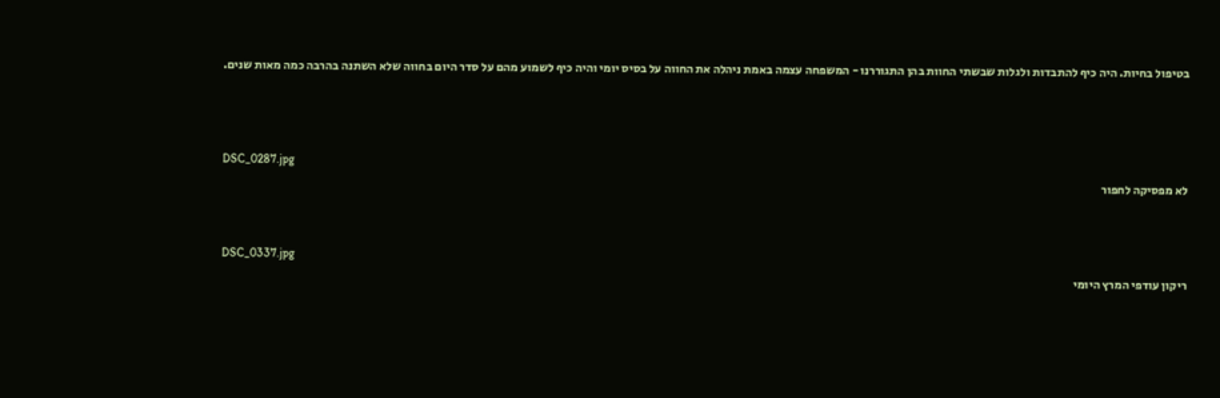בטיפול בחיות. היה כיף להתבדות ולגלות שבשתי החוות בהן התגוררנו - המשפחה עצמה באמת ניהלה את החווה על בסיס יומי והיה כיף לשמוע מהם על סדר היום בחווה שלא השתנה בהרבה כמה מאות שנים.



DSC_0287.jpg
לא מפסיקה לחפור


DSC_0337.jpg
ריקון עודפי המרץ היומי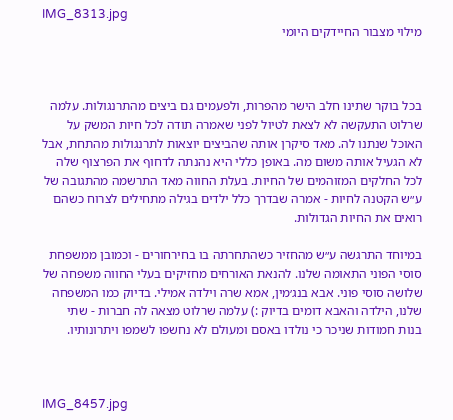IMG_8313.jpg
מילוי מצבור החיידקים היומי



בכל בוקר שתינו חלב הישר מהפרות, ולפעמים גם ביצים מהתרנגולות. עלמה שרלוט התעקשה לא לצאת לטיול לפני שאמרה תודה לכל חיות המשק על האוכל שנתנו לה. מאד סיקרן אותה שהביצים יוצאות לתרנגולות מהתחת, אבל לא הגעיל אותה משום מה. באופן כללי היא נהנתה לדחוף את הפרצוף שלה לכל החלקים המזוהמים של החיות. בעלת החווה מאד התרשמה מהתגובה של ע״ש הקטנה לחיות - אמרה שבדרך כלל ילדים בגילה מתחילים לצרוח כשהם רואים את החיות הגדולות.

במיוחד התרגשה ע״ש מהחזיר כשהתחרתה בו בחירחורים - וכמובן ממשפחת סוסי הפוני התאומה שלנו. להנאת האורחים מחזיקים בעלי החווה משפחה של שלושה סוסי פוני. אבא בנג׳מין, אמא שרה וילדה אמילי. בדיוק כמו המשפחה שלנו, הילדה והאבא דומים בדיוק :) עלמה שרלוט מצאה לה חברות - שתי בנות חמודות שניכר כי נולדו באסם ומעולם לא נחשפו לשמפו ויתרונותיו.



IMG_8457.jpg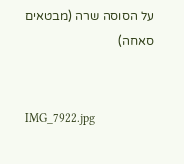על הסוסה שרה (מבטאים סאחה)


IMG_7922.jpg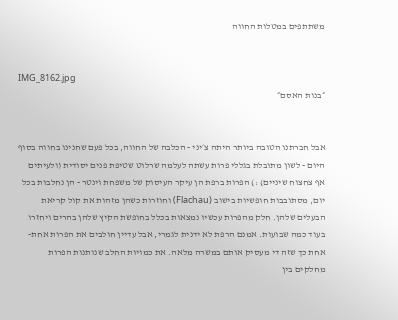משתתפים במטלות החווה


IMG_8162.jpg
״בנות האסם״


אבל חברתנו הטובה ביותר היתה צ׳יני - הכלבה של החווה, בכל פעם שחנינו בחווה בסוף היום - לשון מתובלת בגללי פרות עשתה לעלמה שרלוט שטיפת פנים יסודית (ולעיתים אף צחצוח שיניים) :) הפרות ברפת הן עיקר העיסוק של משפחת וינטר - הן נחלבות בכל יום, מסתובבות חופשיות בישוב (Flachau) וחוזרות כשהן מזהות את קול קריאת הבעלים שלהן. חלק מהפרות עכשיו נמצאות בכלל בחופשת הקיץ שלהן בהרים ויחזרו בעוד כמה שבועות. אמנם הרפת לא ידנית לגמרי, אבל עדיין חולבים את הפרות אחת-אחת כך שזה די מעסיק אותם במשרה מלאה. את כמויות החלב שנותנות הפרות מחלקים בין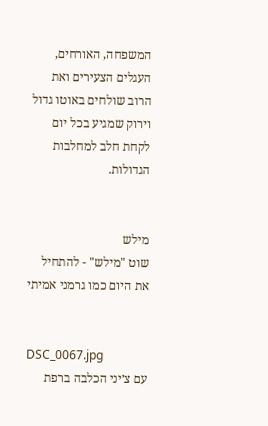המשפחה, האורחים, העגלים הצעירים ואת הרוב שולחים באוטו גדול וירוק שמגיע בכל יום לקחת חלב למחלבות הגדולות.


מילש
שוט "מילש" - להתחיל את היום כמו גרמני אמיתי


DSC_0067.jpg
עם צ׳יני הכלבה ברפת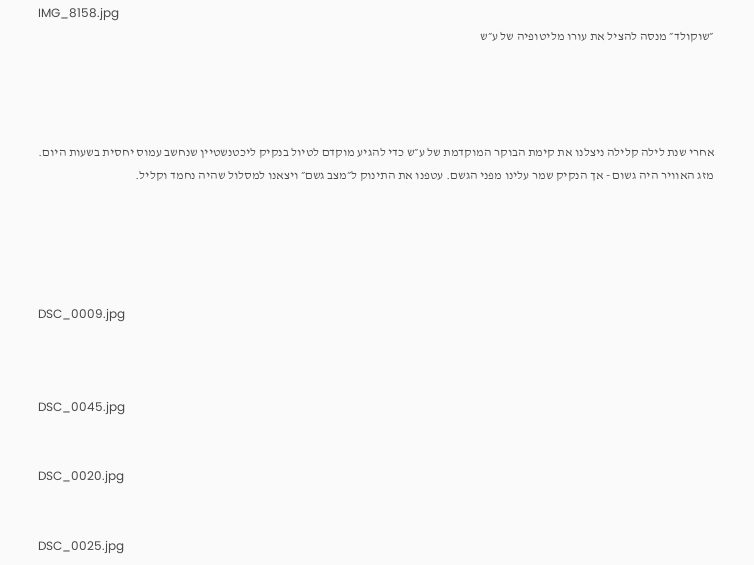IMG_8158.jpg
״שוקולד״ מנסה להציל את עורו מליטופיה של ע״ש




אחרי שנת לילה קלילה ניצלנו את קימת הבוקר המוקדמת של ע״ש כדי להגיע מוקדם לטיול בנקיק ליכטנשטיין שנחשב עמוס יחסית בשעות היום. מזג האוויר היה גשום - אך הנקיק שמר עלינו מפני הגשם. עטפנו את התינוק ל״מצב גשם״ ויצאנו למסלול שהיה נחמד וקליל.





DSC_0009.jpg



DSC_0045.jpg


DSC_0020.jpg


DSC_0025.jpg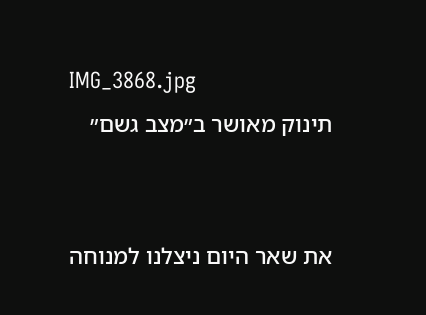IMG_3868.jpg
תינוק מאושר ב״מצב גשם״


את שאר היום ניצלנו למנוחה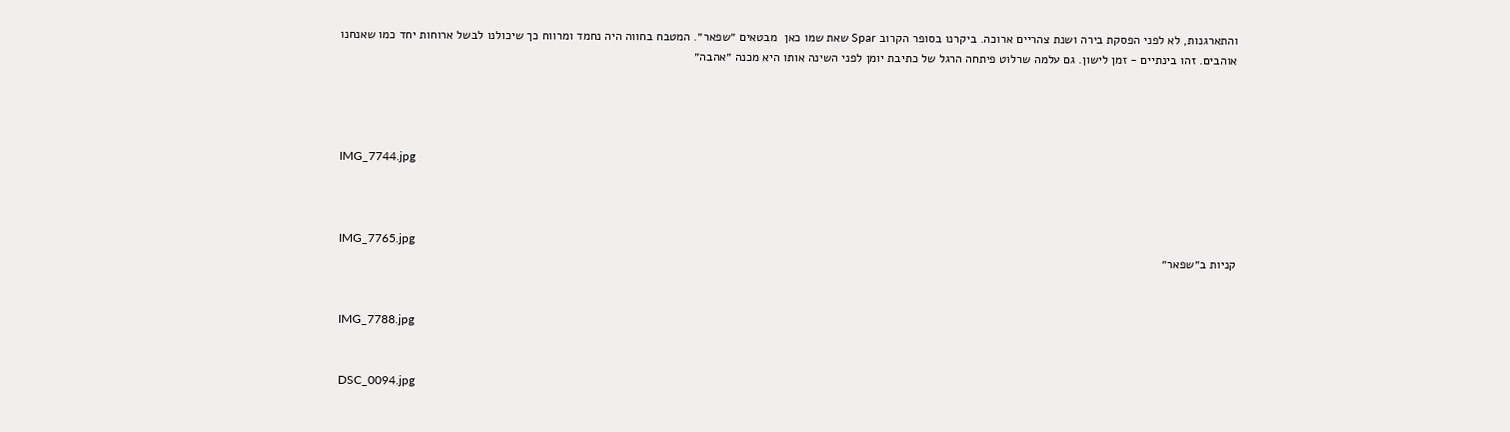והתארגנות, לא לפני הפסקת בירה ושנת צהריים ארוכה. ביקרנו בסופר הקרוב Spar שאת שמו כאן  מבטאים ״שפאר״. המטבח בחווה היה נחמד ומרווח כך שיכולנו לבשל ארוחות יחד כמו שאנחנו אוהבים. זהו בינתיים - זמן לישון. גם עלמה שרלוט פיתחה הרגל של כתיבת יומן לפני השינה אותו היא מכנה ״אהבה״




IMG_7744.jpg



IMG_7765.jpg
קניות ב״שפאר״


IMG_7788.jpg


DSC_0094.jpg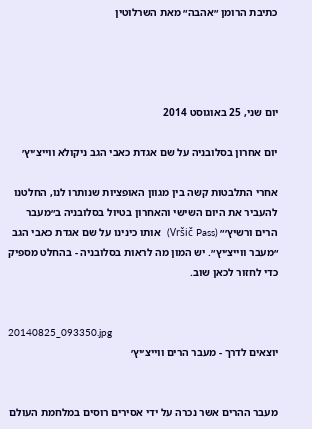כתיבת הרומן ״אהבה״ מאת השרלוטין




יום שני, 25 באוגוסט 2014

יום אחרון בסלובניה על שם אגדת כאבי הגב ניקולא ווייצ׳יץ׳

אחרי התלבטות קשה בין מגוון האופציות שנותרו לנו, החלטנו להעביר את היום השישי והאחרון בטיול בסלובניה ב״מעבר הרים ורשיץ׳״ (Vršič Pass)  אותו כינינו על שם אגדת כאבי הגב ״מעבר ווייצ׳יץ״. יש המון מה לראות בסלובניה - בהחלט מספיק כדי לחזור לכאן שוב.


20140825_093350.jpg
יוצאים לדרך - מעבר הרים ווייצ׳יץ׳


מעבר ההרים אשר נכרה על ידי אסירים רוסים במלחמת העולם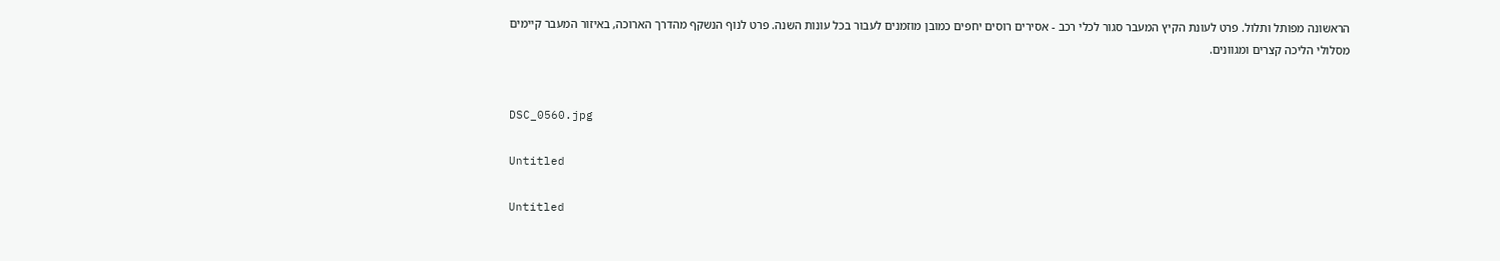הראשונה מפותל ותלול. פרט לעונת הקיץ המעבר סגור לכלי רכב - אסירים רוסים יחפים כמובן מוזמנים לעבור בכל עונות השנה. פרט לנוף הנשקף מהדרך הארוכה, באיזור המעבר קיימים מסלולי הליכה קצרים ומגוונים.


DSC_0560.jpg

Untitled

Untitled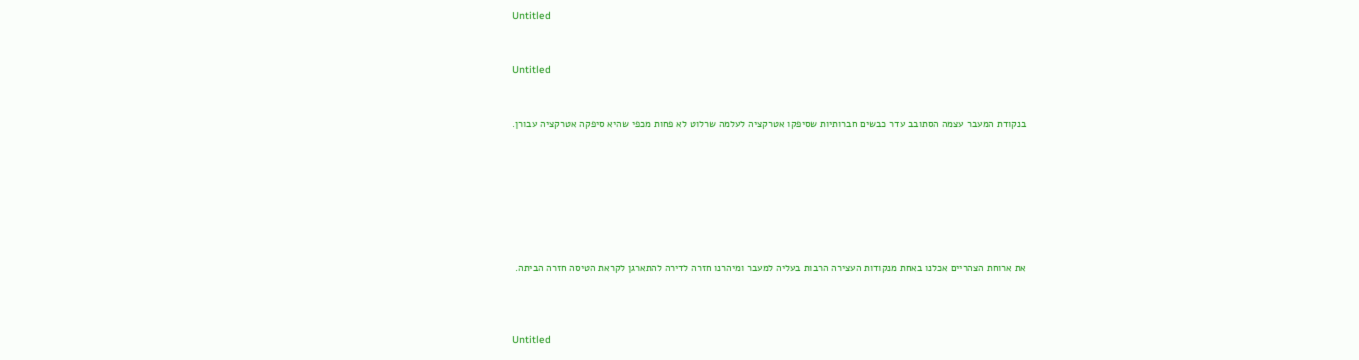Untitled


Untitled


בנקודת המעבר עצמה הסתובב עדר כבשים חברותיות שסיפקו אטרקציה לעלמה שרלוט לא פחות מכפי שהיא סיפקה אטרקציה עבורן.







את ארוחת הצהריים אכלנו באחת מנקודות העצירה הרבות בעליה למעבר ומיהרנו חזרה לדירה להתארגן לקראת הטיסה חזרה הביתה.



Untitled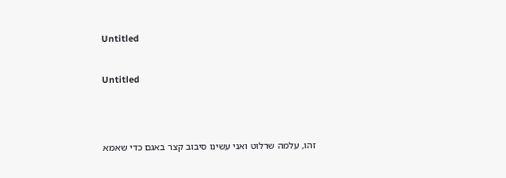Untitled


Untitled




זהו, עלמה שרלוט ואני עשינו סיבוב קצר באגם כדי שאמא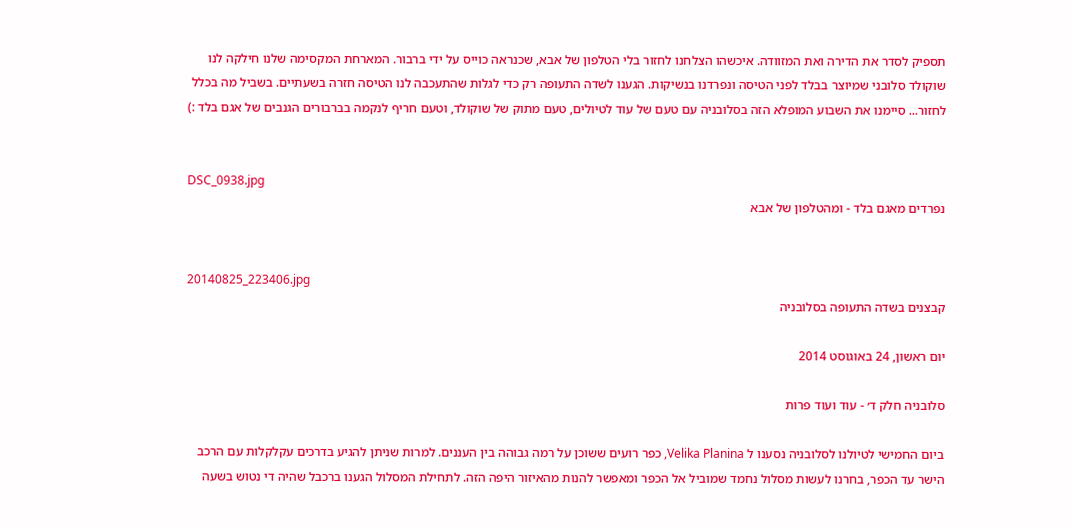תספיק לסדר את הדירה ואת המזוודה. איכשהו הצלחנו לחזור בלי הטלפון של אבא, שכנראה כוייס על ידי ברבור. המארחת המקסימה שלנו חילקה לנו שוקולד סלובני שמיוצר בבלד לפני הטיסה ונפרדנו בנשיקות. הגענו לשדה התעופה רק כדי לגלות שהתעכבה לנו הטיסה חזרה בשעתיים. בשביל מה בכלל לחזור... סיימנו את השבוע המופלא הזה בסלובניה עם טעם של עוד לטיולים, טעם מתוק של שוקולד, וטעם חריף לנקמה בברבורים הגנבים של אגם בלד :)


DSC_0938.jpg
נפרדים מאגם בלד - ומהטלפון של אבא


20140825_223406.jpg
קבצנים בשדה התעופה בסלובניה

יום ראשון, 24 באוגוסט 2014

סלובניה חלק ד׳ - עוד ועוד פרות

ביום החמישי לטיולנו לסלובניה נסענו ל Velika Planina, כפר רועים ששוכן על רמה גבוהה בין העננים. למרות שניתן להגיע בדרכים עקלקלות עם הרכב הישר עד הכפר, בחרנו לעשות מסלול נחמד שמוביל אל הכפר ומאפשר להנות מהאיזור היפה הזה. לתחילת המסלול הגענו ברכבל שהיה די נטוש בשעה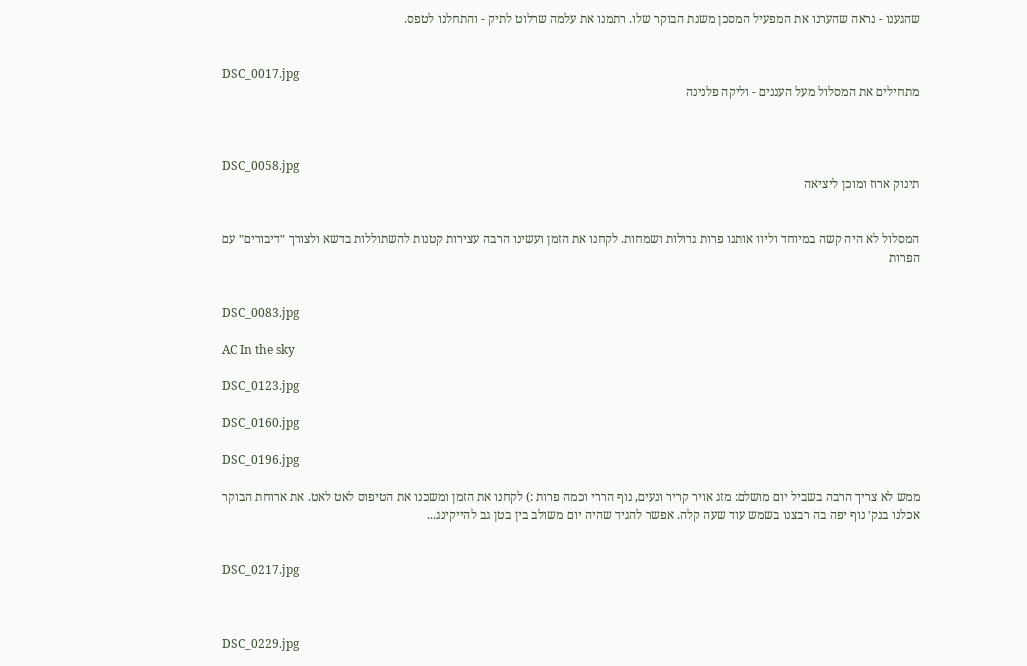שהגענו - נראה שהערנו את המפעיל המסכן משנת הבוקר שלו. רתמנו את עלמה שרלוט לתיק - והתחלנו לטפס.


DSC_0017.jpg
מתחילים את המסלול מעל העננים - וליקה פלנינה



DSC_0058.jpg
תינוק ארוז ומוכן ליציאה


המסלול לא היה קשה במיוחד וליוו אותנו פרות גדולות ושמחות. לקחנו את הזמן ועשינו הרבה עצירות קטנות להשתוללות בדשא ולצורך ״דיבורים״ עם הפרות


DSC_0083.jpg

AC In the sky

DSC_0123.jpg

DSC_0160.jpg

DSC_0196.jpg

ממש לא צריך הרבה בשביל יום מושלם: מזג אויר קריר ונעים, נוף הררי וכמה פרות :) לקחנו את הזמן ומשכנו את הטיפוס לאט לאט. את ארוחת הבוקר אכלנו בנק׳ נוף יפה בה רבצנו בשמש עוד שעה קלה. אפשר להגיד שהיה יום משולב בין בטן גב להייקינג...


DSC_0217.jpg



DSC_0229.jpg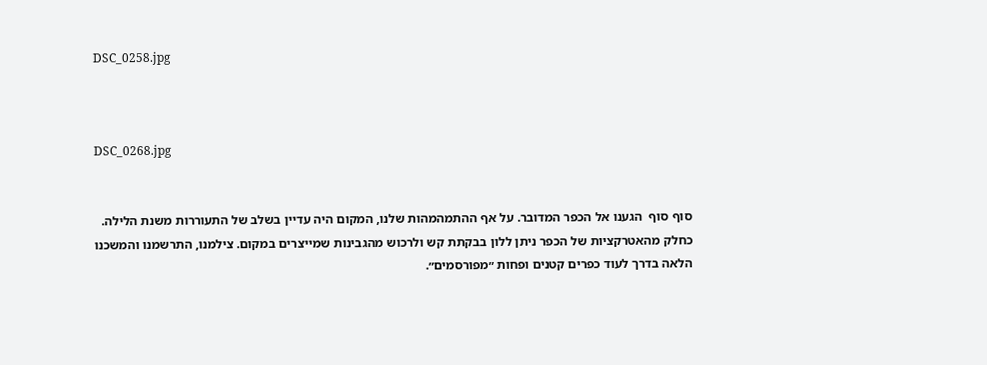DSC_0258.jpg



DSC_0268.jpg


סוף סוף  הגענו אל הכפר המדובר. על אף ההתמהמהות שלנו, המקום היה עדיין בשלב של התעוררות משנת הלילה. כחלק מהאטרקציות של הכפר ניתן ללון בבקתת קש ולרכוש מהגבינות שמייצרים במקום. צילמנו, התרשמנו והמשכנו הלאה בדרך לעוד כפרים קטנים ופחות ״מפורסמים״.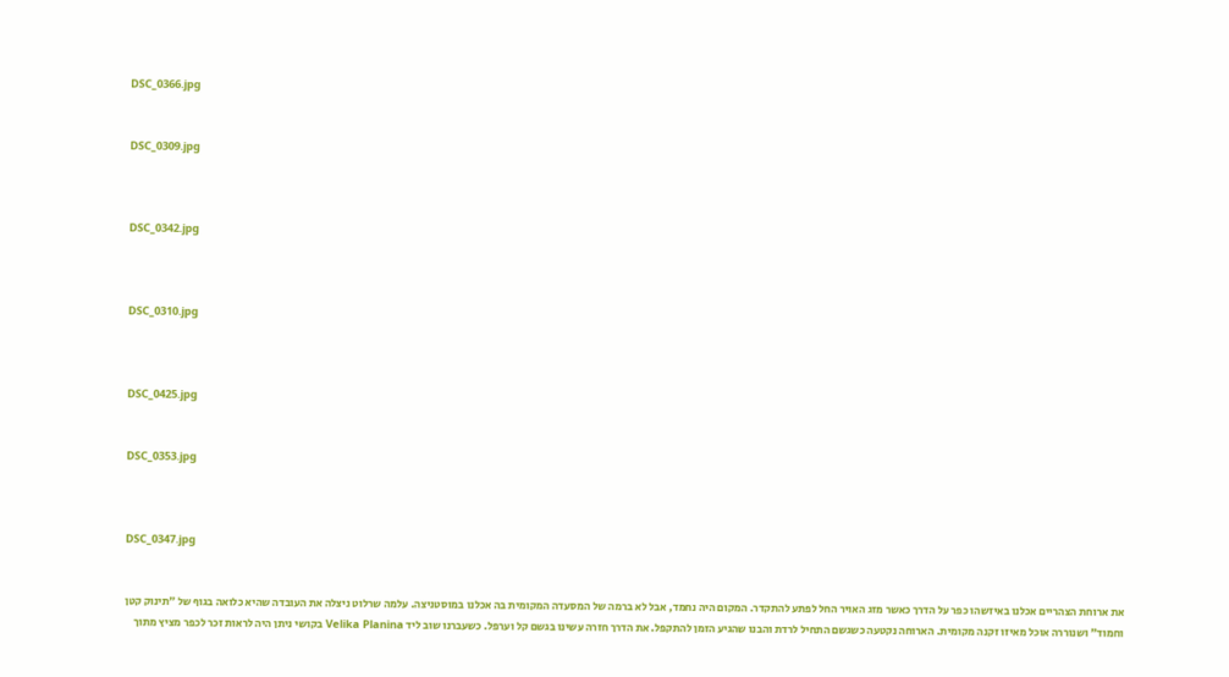DSC_0366.jpg


DSC_0309.jpg



DSC_0342.jpg



DSC_0310.jpg



DSC_0425.jpg


DSC_0353.jpg



DSC_0347.jpg


את ארוחת הצהריים אכלנו באיזשהו כפר על הדרך כאשר מזג האויר החל לפתע להתקדר. המקום היה נחמד, אבל לא ברמה של המסעדה המקומית בה אכלנו במוסטניצה. עלמה שרלוט ניצלה את העובדה שהיא כלואה בגוף של ״תינוק קטן וחמוד״ ושנוררה אוכל מאיזו זקנה מקומית. הארוחה נקטעה כשגשם התחיל לרדת והבנו שהגיע הזמן להתקפל. את הדרך חזרה עשינו בגשם קל וערפל. כשעברנו שוב ליד Velika Planina בקושי ניתן היה לראות זכר לכפר מציץ מתוך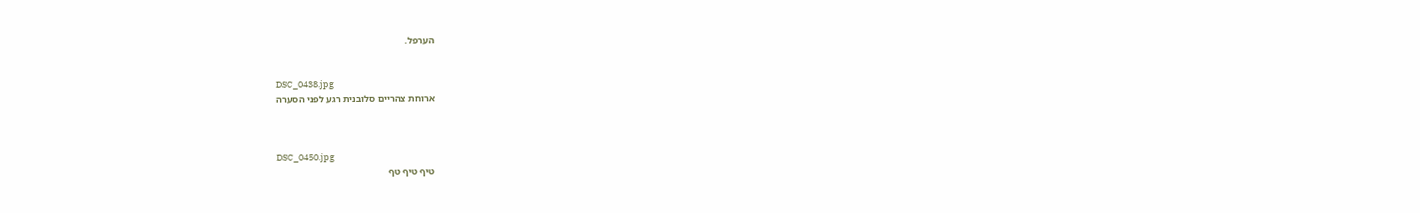הערפל.


DSC_0438.jpg
ארוחת צהריים סלובנית רגע לפני הסערה



DSC_0450.jpg
טיף טיף טף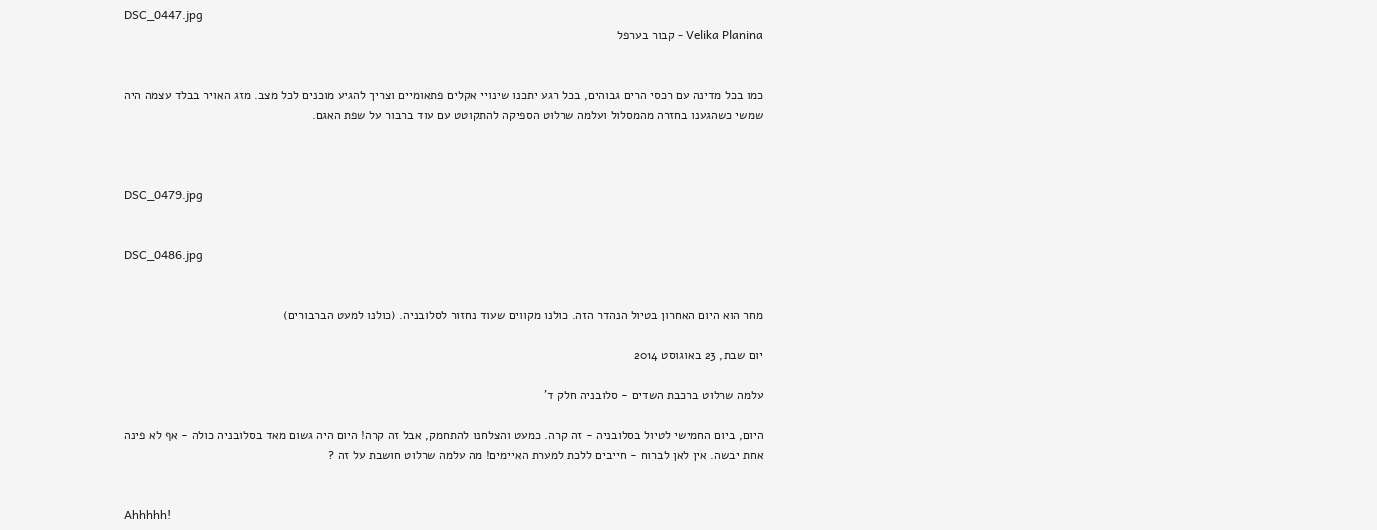DSC_0447.jpg
Velika Planina - קבור בערפל


כמו בכל מדינה עם רכסי הרים גבוהים, בכל רגע יתכנו שינויי אקלים פתאומיים וצריך להגיע מוכנים לכל מצב. מזג האויר בבלד עצמה היה שמשי כשהגענו בחזרה מהמסלול ועלמה שרלוט הספיקה להתקוטט עם עוד ברבור על שפת האגם.



DSC_0479.jpg


DSC_0486.jpg


מחר הוא היום האחרון בטיול הנהדר הזה. כולנו מקווים שעוד נחזור לסלובניה. (כולנו למעט הברבורים)

יום שבת, 23 באוגוסט 2014

עלמה שרלוט ברכבת השדים - סלובניה חלק ד'

היום, ביום החמישי לטיול בסלובניה - זה קרה. כמעט והצלחנו להתחמק, אבל זה קרה! היום היה גשום מאד בסלובניה כולה - אף לא פינה אחת יבשה. אין לאן לברוח - חייבים ללכת למערת האיימים! מה עלמה שרלוט חושבת על זה ?


Ahhhhh!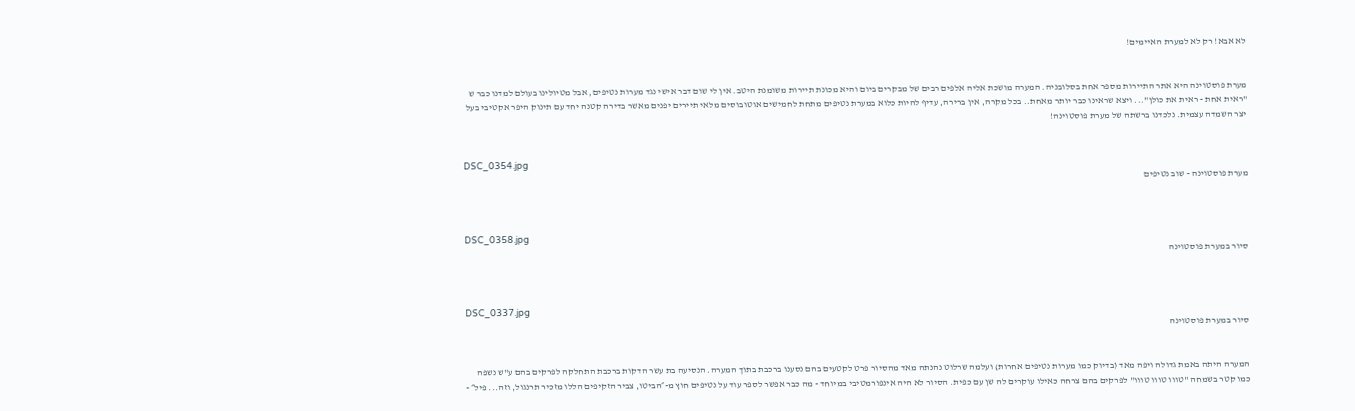לא אבא! רק לא למערת האיימים!


מערת פוסטוינה היא אתר התיירות מספר אחת בסלובניה. המערה מושכת אליה אלפים רבים של מבקרים ביום והיא מכונת תיירות משומנת היטב. אין לי שום דבר אישי נגד מערות נטיפים, אבל מטיולינו בעולם למדנו כבר ש "ראית אחת - ראית את כולן"... ויצא שראינו כבר יותר מאחת.. בכל מקרה, אין ברירה, עדיף להיות כלוא במערת נטיפים מתחת לחמישים אוטובוסים מלאי תיירים יפנים מאשר בדירה קטנה יחד עם תינוק היפר אקטיבי בעל יצר השמדה עצמית. נלכדנו ברשתה של מערת פוסטוינה!


DSC_0354.jpg
מערת פוסטוינה - שוב נטיפים



DSC_0358.jpg
סיור במערת פוסטוינה



DSC_0337.jpg
סיור במערת פוסטוינה


המערה היתה באמת גדולה ויפה מאד (בדיוק כמו מערות נטיפים אחרות) ועלמה שרלוט נהנתה מאד מהסיור פרט לקטעים בהם נסענו ברכבת בתוך המערה. הנסיעה בת עשר הדקות ברכבת התחלקה לפרקים בהם ע"ש נשפה כמו קטר בשמחה "טווו טווו טווו" לפרקים בהם צרחה כאילו עוקרים לה שן עם כפית. הסיור לא היה אינפורמטיבי במיוחד - מה כבר אפשר לספר עוד על נטיפים חוץ מ-״הביטו, צביר הזקיפים הללו מזכיר תרנגול, וזה... פיל״ -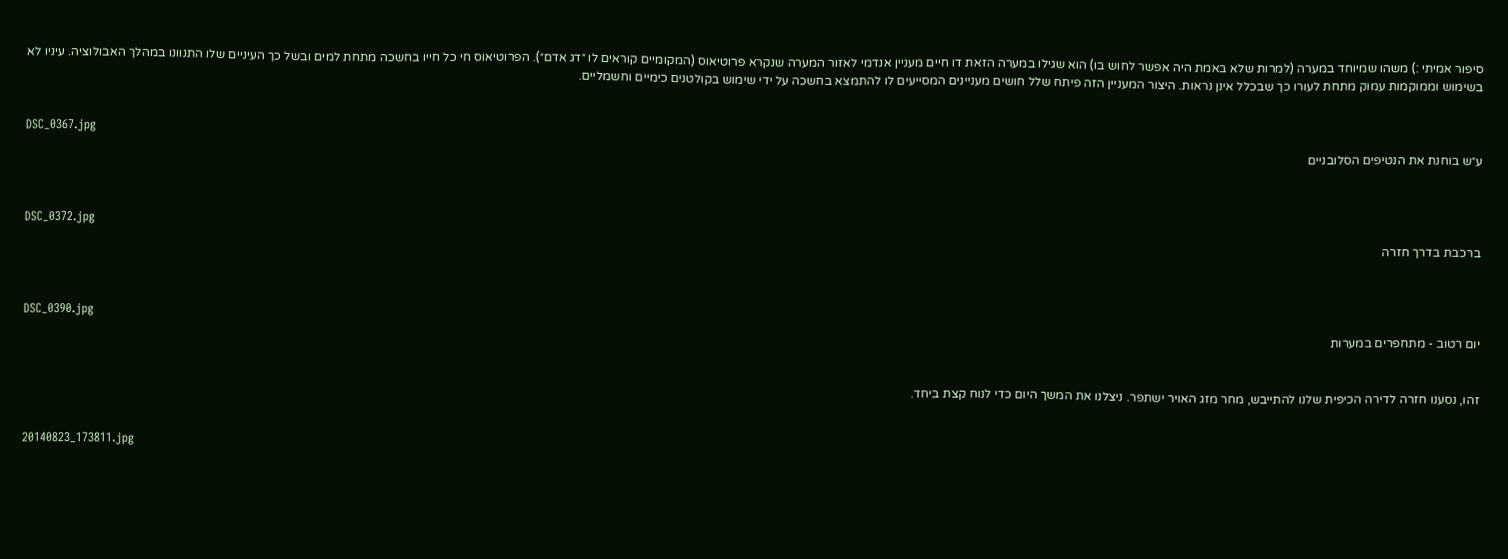סיפור אמיתי :) משהו שמיוחד במערה (למרות שלא באמת היה אפשר לחוש בו) הוא שגילו במערה הזאת דו חיים מעניין אנדמי לאזור המערה שנקרא פרוטיאוס (המקומיים קוראים לו ״דג אדם״). הפרוטיאוס חי כל חייו בחשכה מתחת למים ובשל כך העיניים שלו התנוונו במהלך האבולוציה. עיניו לא בשימוש וממוקמות עמוק מתחת לעורו כך שבכלל אינן נראות. היצור המעניין הזה פיתח שלל חושים מעניינים המסייעים לו להתמצא בחשכה על ידי שימוש בקולטנים כימיים וחשמליים.


DSC_0367.jpg
ע״ש בוחנת את הנטיפים הסלובניים



DSC_0372.jpg
ברכבת בדרך חזרה



DSC_0390.jpg
יום רטוב - מתחפרים במערות


זהו, נסענו חזרה לדירה הכיפית שלנו להתייבש, מחר מזג האויר ישתפר. ניצלנו את המשך היום כדי לנוח קצת ביחד.


20140823_173811.jpg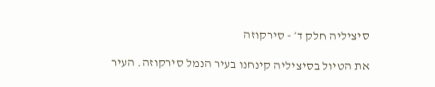סיציליה חלק ד׳ - סירקוזה

את הטיול בסיציליה קינחנו בעיר הנמל סירקוזה. העיר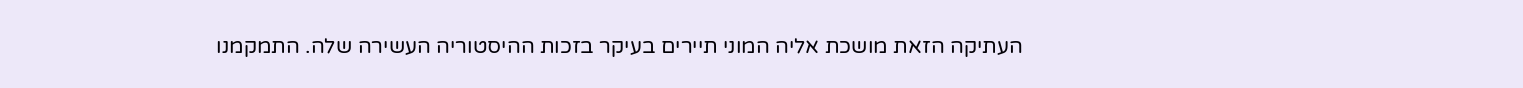העתיקה הזאת מושכת אליה המוני תיירים בעיקר בזכות ההיסטוריה העשירה שלה. התמקמנו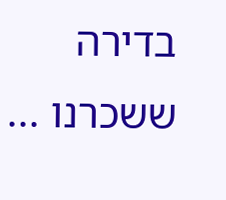בדירה ששכרנו ...